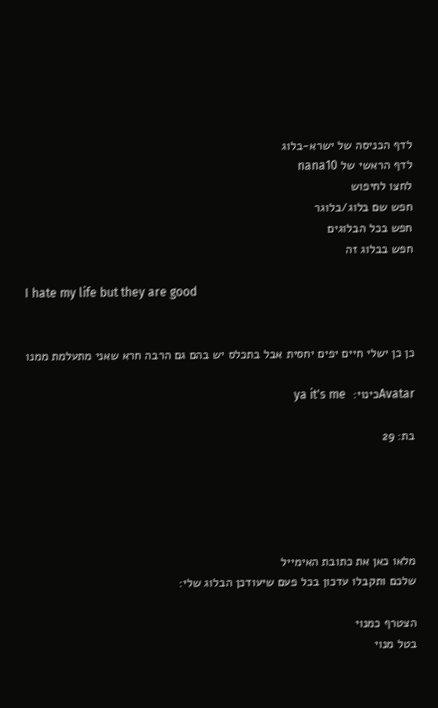לדף הכניסה של ישרא-בלוג
לדף הראשי של nana10
לחצו לחיפוש
חפש שם בלוג/בלוגר
חפש בכל הבלוגים
חפש בבלוג זה

I hate my life but they are good


כן כן ישלי חיים יפים יחסית אבל בתכלס יש בהם גם הרבה חרא שאני מתעלמת ממנו

Avatarכינוי:  ya it's me

בת: 29





מלאו כאן את כתובת האימייל
שלכם ותקבלו עדכון בכל פעם שיעודכן הבלוג שלי:

הצטרף כמנוי
בטל מנוי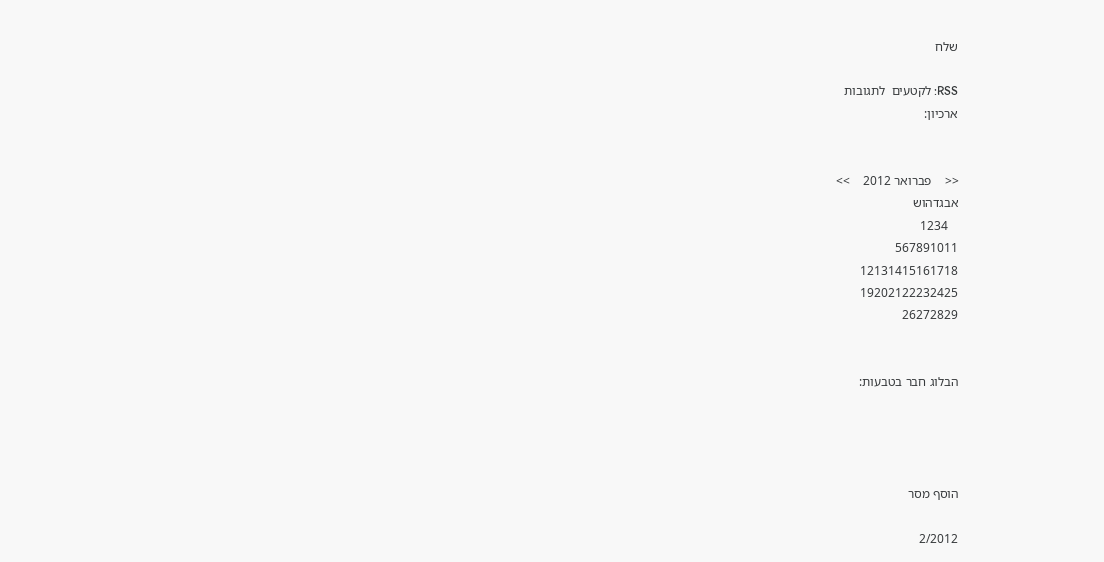שלח

RSS: לקטעים  לתגובות
ארכיון:


<<    פברואר 2012    >>
אבגדהוש
   1234
567891011
12131415161718
19202122232425
26272829


הבלוג חבר בטבעות:




הוסף מסר

2/2012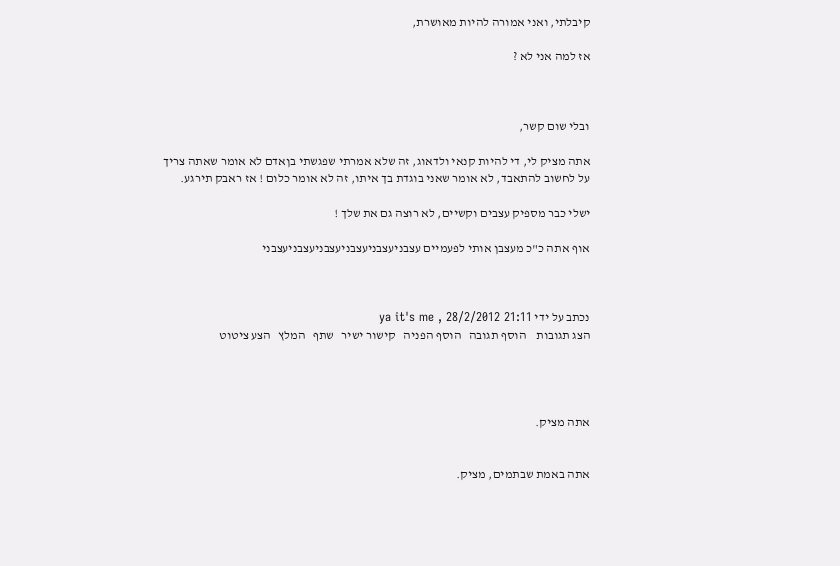קיבלתי, ואני אמורה להיות מאושרת,

אז למה אני לא ?



ובלי שום קשר,

אתה מציק לי, די להיות קנאי ולדאוג, זה שלא אמרתי שפגשתי בןאדם לא אומר שאתה צריך על לחשוב להתאבד, לא אומר שאני בוגדת בך איתו, זה לא אומר כלום ! אז ראבק תירגע.

ישלי כבר מספיק עצבים וקשיים, לא רוצה גם את שלך !

אוף אתה כ"כ מעצבן אותי לפעמיים עצבניעצבניעצבניעצבניעצבניעצבני



נכתב על ידי ya it's me , 28/2/2012 21:11
הצג תגובות    הוסף תגובה   הוסף הפניה   קישור ישיר   שתף   המלץ   הצע ציטוט




אתה מציק.


אתה באמת שבתמים, מציק.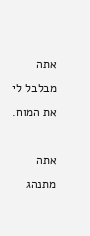אתה מבלבל לי את המוח.

אתה מתנהג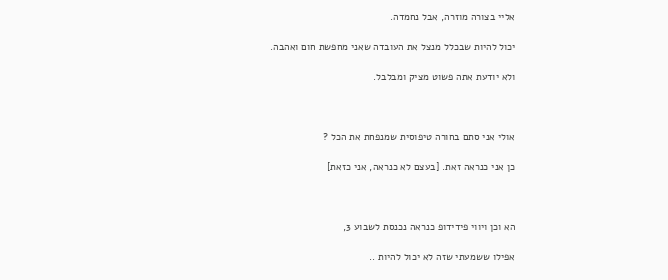אליי בצורה מוזרה, אבל נחמדה.

יכול להיות שבכלל מנצל את העובדה שאני מחפשת חום ואהבה.

ולא יודעת אתה פשוט מציק ומבלבל.



אולי אני סתם בחורה טיפוסית שמנפחת את הכל ?

כן אני כנראה זאת. [בעצם לא כנראה, אני כזאת]



הא וכן ויווי פידידופ כנראה נכנסת לשבוע 3,

אפילו ששמעתי שזה לא יכול להיות ..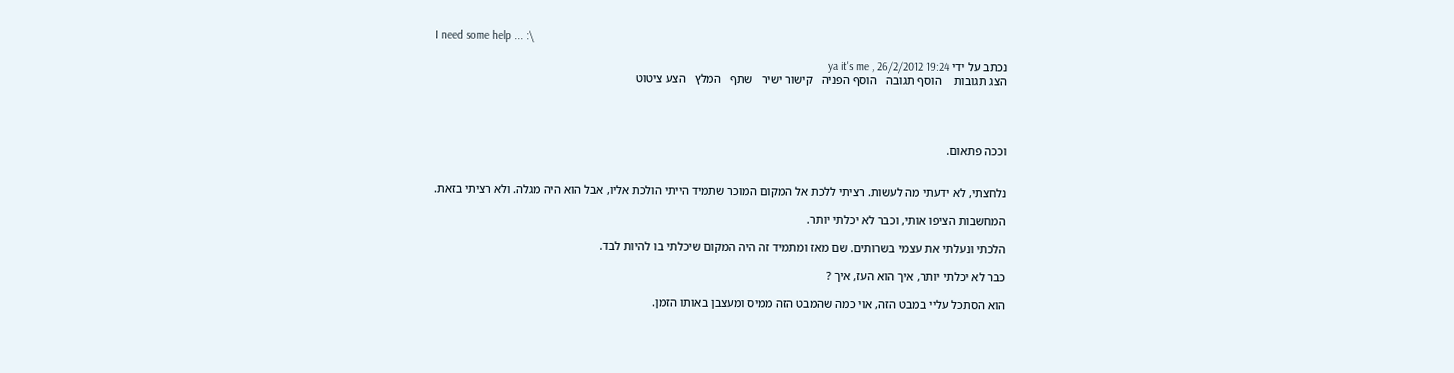I need some help ... :\

נכתב על ידי ya it's me , 26/2/2012 19:24
הצג תגובות    הוסף תגובה   הוסף הפניה   קישור ישיר   שתף   המלץ   הצע ציטוט




וככה פתאום.


נלחצתי, לא ידעתי מה לעשות. רציתי ללכת אל המקום המוכר שתמיד הייתי הולכת אליו, אבל הוא היה מגלה. ולא רציתי בזאת.

המחשבות הציפו אותי, וכבר לא יכלתי יותר.

הלכתי ונעלתי את עצמי בשרותים. שם מאז ומתמיד זה היה המקום שיכלתי בו להיות לבד.

כבר לא יכלתי יותר, איך הוא העז, איך ?

הוא הסתכל עליי במבט הזה, אוי כמה שהמבט הזה ממיס ומעצבן באותו הזמן.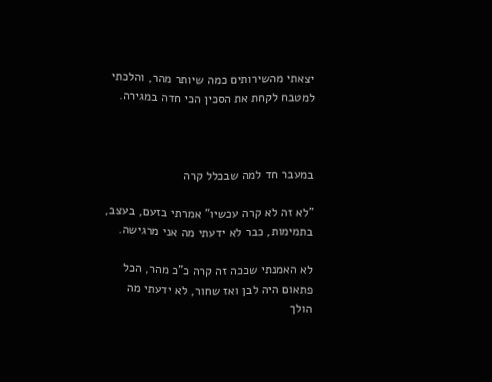יצאתי מהשירותים כמה שיותר מהר, והלכתי למטבח לקחת את הסכין הכי חדה במגירה.



במעבר חד למה שבכלל קרה

"לא זה לא קרה עכשיו" אמרתי בזעם, בעצב, בתמימות, כבר לא ידעתי מה אני מרגישה.

לא האמנתי שככה זה קרה כ"כ מהר, הכל פתאום היה לבן ואז שחור, לא ידעתי מה הולך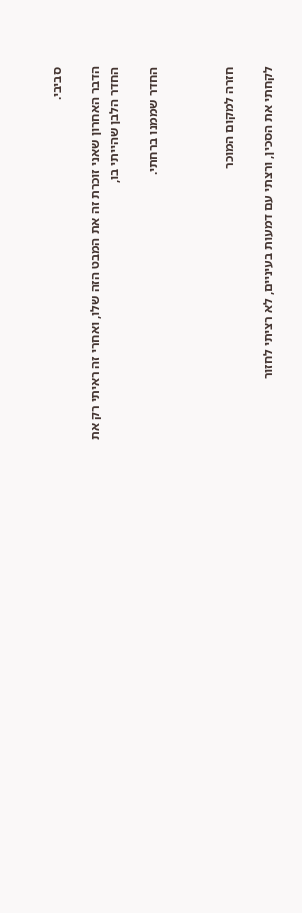סביבי.

הדבר האחרון שאני זוכרת זה את המבט הזה שלו, ואחרי זה ראיתי רק את החדר הלבן שהייתי בו,

החדר שממנו ברחתי.



חזרה למקום המוכר

לקחתי את הסכין, ורצתי עם דמעות בעיניים, לא רציתי לחזור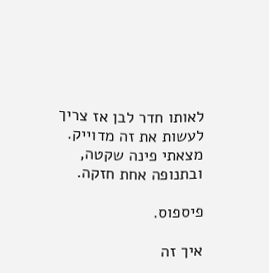לאותו חדר לבן אז צריך לעשות את זה מדוייק.
מצאתי פינה שקטה, ובתנופה אחת חזקה.

פיספוס.

איך זה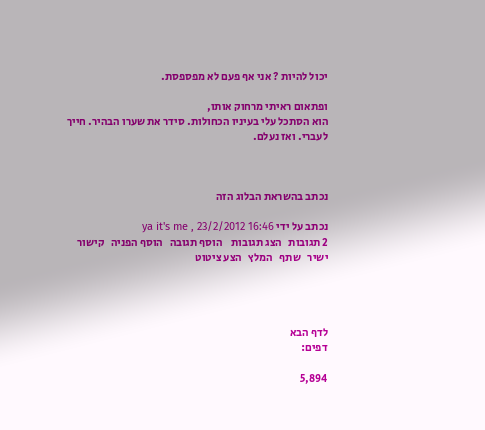יכול להיות ? אני אף פעם לא מפספסת.

ופתאום ראיתי מרחוק אותו,
הוא הסתכל עלי בעיניו הכחולות. סידר את שערו הבהיר. חייך לעברי. ואז נעלם.



נכתב בהשראת הבלוג הזה

נכתב על ידי ya it's me , 23/2/2012 16:46
2 תגובות   הצג תגובות    הוסף תגובה   הוסף הפניה   קישור ישיר   שתף   המלץ   הצע ציטוט




לדף הבא
דפים:

5,894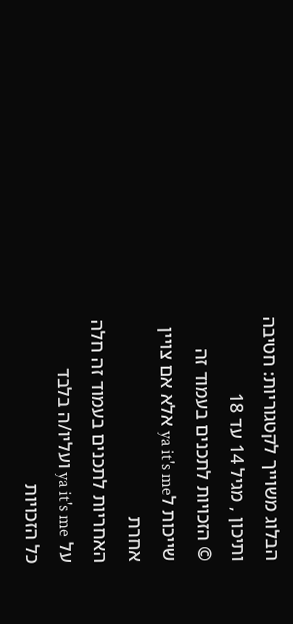הבלוג משוייך לקטגוריות: חטיבה ותיכון , מגיל 14 עד 18
© הזכויות לתכנים בעמוד זה שייכות לya it's me אלא אם צויין אחרת
האחריות לתכנים בעמוד זה חלה על ya it's me ועליו/ה בלבד
כל הזכויות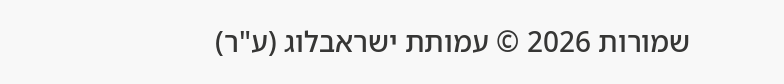שמורות 2026 © עמותת ישראבלוג (ע"ר)